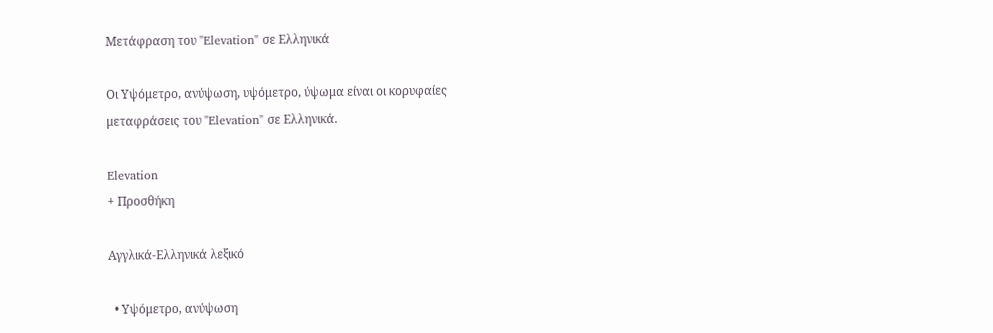Μετάφραση του "Elevation" σε Ελληνικά

Οι Υψόμετρο, ανύψωση, υψόμετρο, ύψωμα είναι οι κορυφαίες μεταφράσεις του "Elevation" σε Ελληνικά.

Elevation
+ Προσθήκη

Αγγλικά-Ελληνικά λεξικό

  • Υψόμετρο, ανύψωση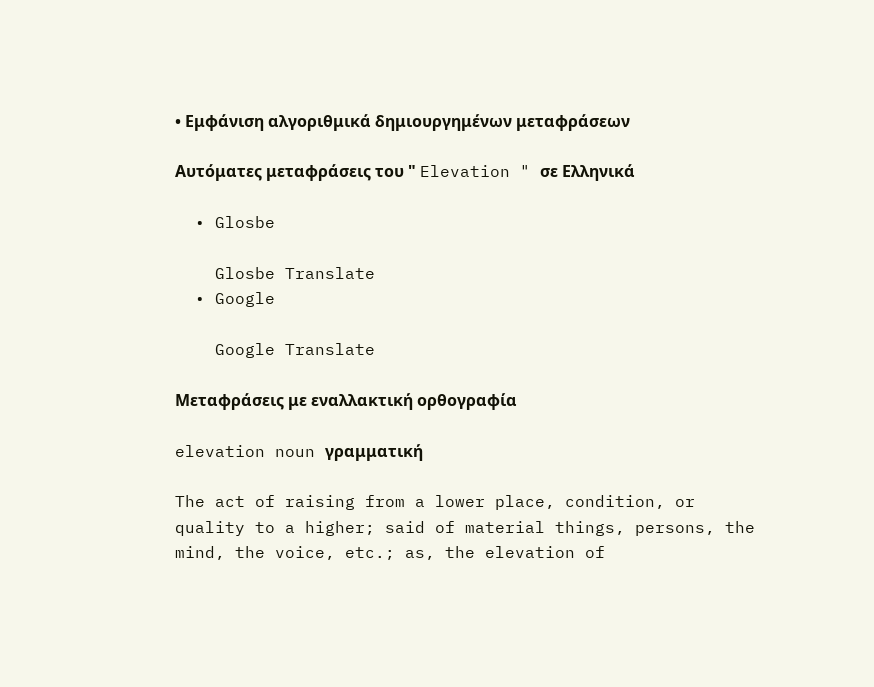• Εμφάνιση αλγοριθμικά δημιουργημένων μεταφράσεων

Αυτόματες μεταφράσεις του " Elevation " σε Ελληνικά

  • Glosbe

    Glosbe Translate
  • Google

    Google Translate

Μεταφράσεις με εναλλακτική ορθογραφία

elevation noun γραμματική

The act of raising from a lower place, condition, or quality to a higher; said of material things, persons, the mind, the voice, etc.; as, the elevation of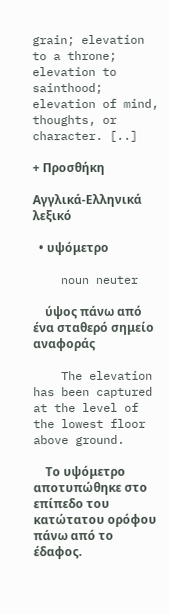grain; elevation to a throne; elevation to sainthood; elevation of mind, thoughts, or character. [..]

+ Προσθήκη

Αγγλικά-Ελληνικά λεξικό

  • υψόμετρο

    noun neuter

    ύψος πάνω από ένα σταθερό σημείο αναφοράς

    The elevation has been captured at the level of the lowest floor above ground.

    Το υψόμετρο αποτυπώθηκε στο επίπεδο του κατώτατου ορόφου πάνω από το έδαφος.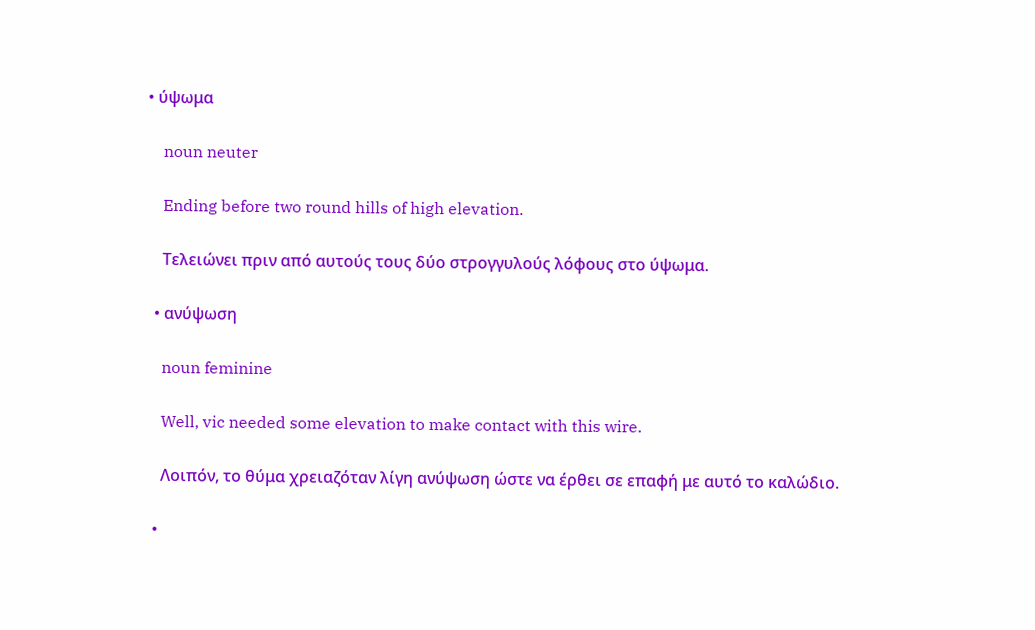• ύψωμα

    noun neuter

    Ending before two round hills of high elevation.

    Τελειώνει πριν από αυτούς τους δύο στρογγυλούς λόφους στο ύψωμα.

  • ανύψωση

    noun feminine

    Well, vic needed some elevation to make contact with this wire.

    Λοιπόν, το θύμα χρειαζόταν λίγη ανύψωση ώστε να έρθει σε επαφή με αυτό το καλώδιο.

  •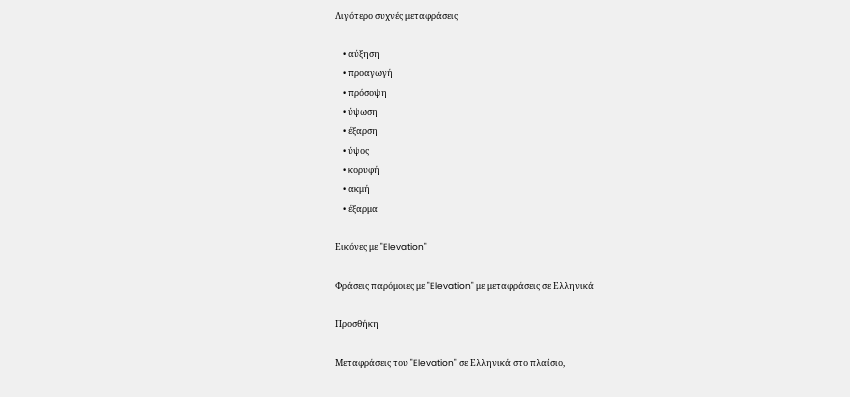Λιγότερο συχνές μεταφράσεις

    • αύξηση
    • προαγωγή
    • πρόσοψη
    • ύψωση
    • έξαρση
    • ύψος
    • κορυφή
    • ακμή
    • έξαρμα

Εικόνες με "Elevation"

Φράσεις παρόμοιες με "Elevation" με μεταφράσεις σε Ελληνικά

Προσθήκη

Μεταφράσεις του "Elevation" σε Ελληνικά στο πλαίσιο,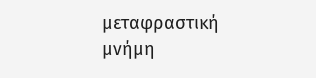μεταφραστική μνήμη